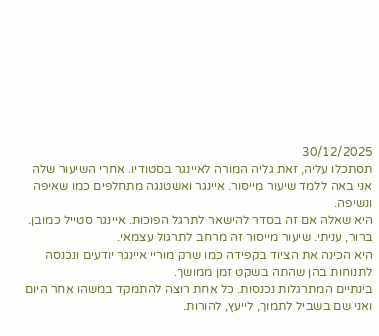30/12/2025
תסתכלו עליה, זאת גליה המורה לאיינגר בסטודיו. אחרי השיעור שלה אני באה ללמד שיעור מייסור. איינגר ואשטנגה מתחלפים כמו שאיפה ונשיפה.
היא שאלה אם זה בסדר להישאר לתרגל הפוכות. איינגר סטייל כמובן.
ברור, עניתי. שיעור מייסור זה מרחב לתרגול עצמאי.
היא הכינה את הציוד בקפידה כמו שרק מוריי איינגר יודעים ונכנסה לתנוחות בהן שהתה בשקט זמן ממושך.
בינתיים המתרגלות נכנסות. כל אחת רוצה להתמקד במשהו אחר היום ואני שם בשביל לתמוך, לייעץ, להורות.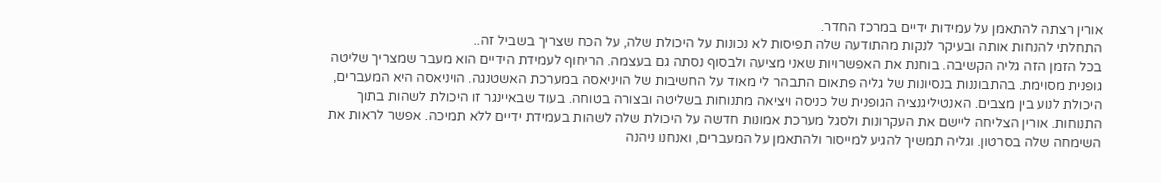אורין רצתה להתאמן על עמידות ידיים במרכז החדר.
התחלתי להנחות אותה ובעיקר לנקות מהתודעה שלה תפיסות לא נכונות על היכולת שלה, על הכח שצריך בשביל זה..
בכל הזמן הזה גליה הקשיבה. בוחנת את האפשרויות שאני מציעה ולבסוף נסתה גם בעצמה. הריחוף לעמידת הידיים הוא מעבר שמצריך שליטה גופנית מסוימת. בהתבוננות בנסיונות של גליה פתאום התבהר לי מאוד על החשיבות של הויניאסה במערכת האשטנגה. הויניאסה היא המעברים, היכולת לנוע בין מצבים. האנטיליגנציה הגופנית של כניסה ויציאה מתנוחות בשליטה ובצורה בטוחה. בעוד שבאיינגר זו היכולת לשהות בתוך התנוחות. אורין הצליחה ליישם את העקרונות ולסגל מערכת אמונות חדשה על היכולת שלה לשהות בעמידת ידיים ללא תמיכה. אפשר לראות את השימחה שלה בסרטון. וגליה תמשיך להגיע למייסור ולהתאמן על המעברים, ואנחנו ניהנה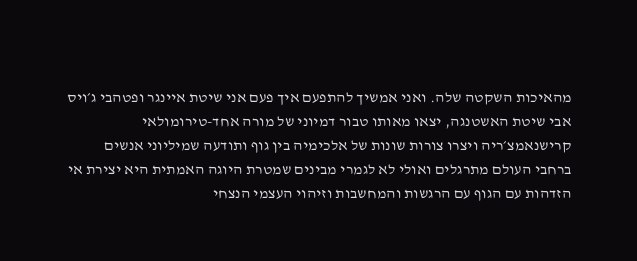מהאיכות השקטה שלה. ואני אמשיך להתפעם איך פעם אני שיטת איינגר ופטהבי ג׳ויס אבי שיטת האשטנגה, יצאו מאותו טבור דמיוני של מורה אחד-טירומולאי קרישנאמצ׳ריה ויצרו צורות שונות של אלכימיה בין גוף ותודעה שמיליוני אנשים ברחבי העולם מתרגלים ואולי לא לגמרי מבינים שמטרת היוגה האמתית היא יצירת אי הזדהות עם הגוף עם הרגשות והמחשבות וזיהוי העצמי הנצחי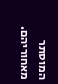המוסתר מאחוריהם.